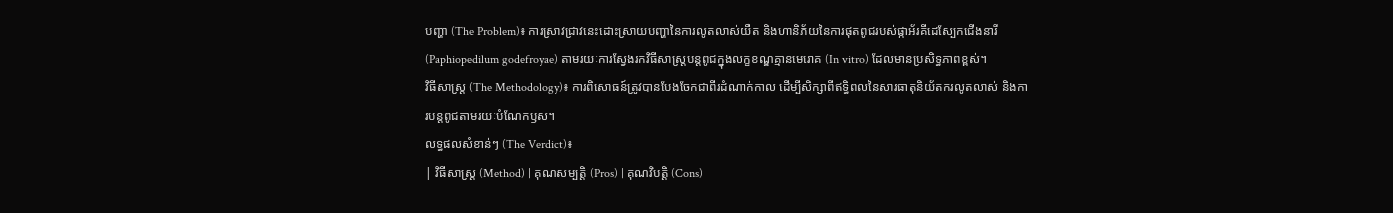បញ្ហា (The Problem)៖ ការស្រាវជ្រាវនេះដោះស្រាយបញ្ហានៃការលូតលាស់យឺត និងហានិភ័យនៃការផុតពូជរបស់ផ្កាអ័រគីដេស្បែកជើងនារី (Paphiopedilum godefroyae) តាមរយៈការស្វែងរកវិធីសាស្ត្របន្តពូជក្នុងលក្ខខណ្ឌគ្មានមេរោគ (In vitro) ដែលមានប្រសិទ្ធភាពខ្ពស់។
វិធីសាស្ត្រ (The Methodology)៖ ការពិសោធន៍ត្រូវបានបែងចែកជាពីរដំណាក់កាល ដើម្បីសិក្សាពីឥទ្ធិពលនៃសារធាតុនិយ័តករលូតលាស់ និងការបន្តពូជតាមរយៈបំណែកឫស។
លទ្ធផលសំខាន់ៗ (The Verdict)៖
| វិធីសាស្ត្រ (Method) | គុណសម្បត្តិ (Pros) | គុណវិបត្តិ (Cons)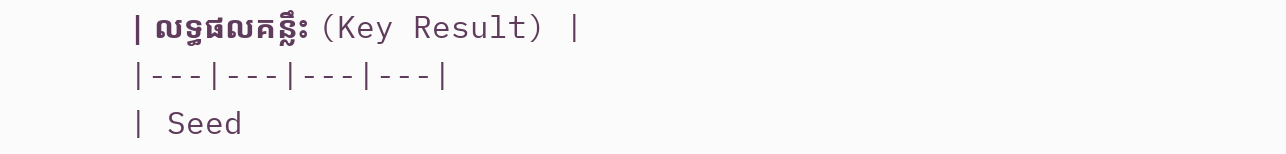| លទ្ធផលគន្លឹះ (Key Result) |
|---|---|---|---|
| Seed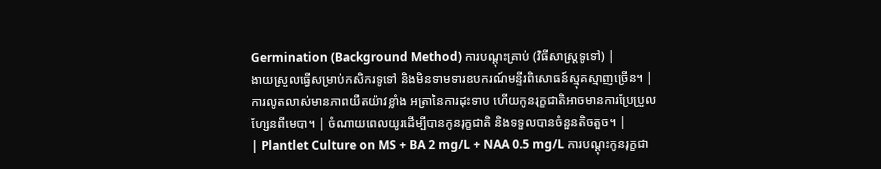Germination (Background Method) ការបណ្តុះគ្រាប់ (វិធីសាស្ត្រទូទៅ) |
ងាយស្រួលធ្វើសម្រាប់កសិករទូទៅ និងមិនទាមទារឧបករណ៍មន្ទីរពិសោធន៍ស្មុគស្មាញច្រើន។ | ការលូតលាស់មានភាពយឺតយ៉ាវខ្លាំង អត្រានៃការដុះទាប ហើយកូនរុក្ខជាតិអាចមានការប្រែប្រួលហ្សែនពីមេបា។ | ចំណាយពេលយូរដើម្បីបានកូនរុក្ខជាតិ និងទទួលបានចំនួនតិចតួច។ |
| Plantlet Culture on MS + BA 2 mg/L + NAA 0.5 mg/L ការបណ្តុះកូនរុក្ខជា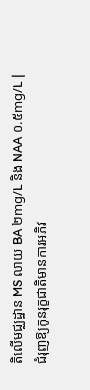តិលើមជ្ឈដ្ឋាន MS លាយ BA ២mg/L និង NAA ០.៥mg/L |
ជំរុញឱ្យកូនរុក្ខជាតិមានការអភិវ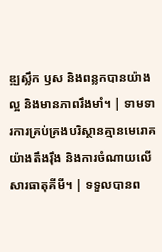ឌ្ឍស្លឹក ឫស និងពន្លកបានយ៉ាងល្អ និងមានភាពរឹងមាំ។ | ទាមទារការគ្រប់គ្រងបរិស្ថានគ្មានមេរោគយ៉ាងតឹងរ៉ឹង និងការចំណាយលើសារធាតុគីមី។ | ទទួលបានព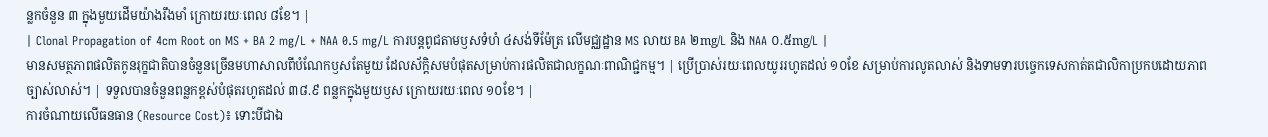ន្លកចំនួន ៣ ក្នុងមួយដើមយ៉ាងរឹងមាំ ក្រោយរយៈពេល ៨ខែ។ |
| Clonal Propagation of 4cm Root on MS + BA 2 mg/L + NAA 0.5 mg/L ការបន្តពូជតាមឫសទំហំ ៤សង់ទីម៉ែត្រ លើមជ្ឈដ្ឋាន MS លាយ BA ២mg/L និង NAA ០.៥mg/L |
មានសមត្ថភាពផលិតកូនរុក្ខជាតិបានចំនួនច្រើនមហាសាលពីបំណែកឫសតែមួយ ដែលស័ក្តិសមបំផុតសម្រាប់ការផលិតជាលក្ខណៈពាណិជ្ជកម្ម។ | ប្រើប្រាស់រយៈពេលយូររហូតដល់ ១០ខែ សម្រាប់ការលូតលាស់ និងទាមទារបច្ចេកទេសកាត់តជាលិកាប្រកបដោយភាពច្បាស់លាស់។ | ទទួលបានចំនួនពន្លកខ្ពស់បំផុតរហូតដល់ ៣៨.៩ ពន្លកក្នុងមួយឫស ក្រោយរយៈពេល ១០ខែ។ |
ការចំណាយលើធនធាន (Resource Cost)៖ ទោះបីជាឯ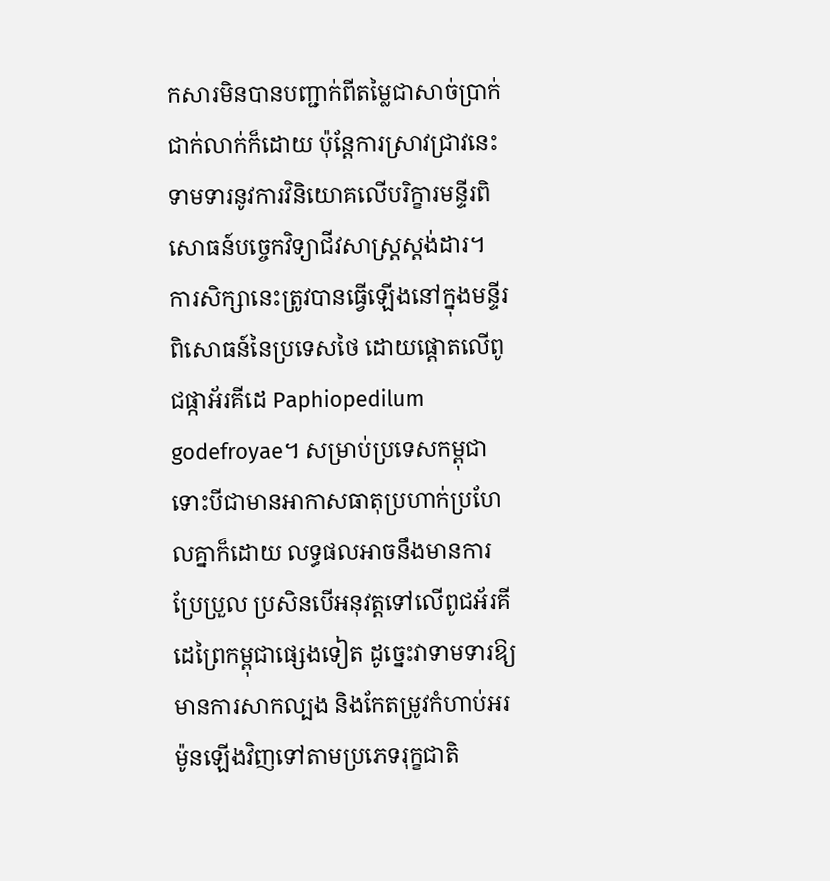កសារមិនបានបញ្ជាក់ពីតម្លៃជាសាច់ប្រាក់ជាក់លាក់ក៏ដោយ ប៉ុន្តែការស្រាវជ្រាវនេះទាមទារនូវការវិនិយោគលើបរិក្ខារមន្ទីរពិសោធន៍បច្ចេកវិទ្យាជីវសាស្ត្រស្តង់ដារ។
ការសិក្សានេះត្រូវបានធ្វើឡើងនៅក្នុងមន្ទីរពិសោធន៍នៃប្រទេសថៃ ដោយផ្តោតលើពូជផ្កាអ័រគីដេ Paphiopedilum godefroyae។ សម្រាប់ប្រទេសកម្ពុជា ទោះបីជាមានអាកាសធាតុប្រហាក់ប្រហែលគ្នាក៏ដោយ លទ្ធផលអាចនឹងមានការប្រែប្រួល ប្រសិនបើអនុវត្តទៅលើពូជអ័រគីដេព្រៃកម្ពុជាផ្សេងទៀត ដូច្នេះវាទាមទារឱ្យមានការសាកល្បង និងកែតម្រូវកំហាប់អរម៉ូនឡើងវិញទៅតាមប្រភេទរុក្ខជាតិ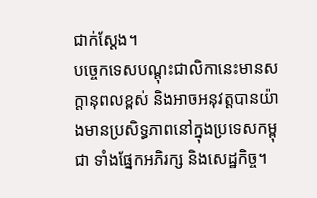ជាក់ស្តែង។
បច្ចេកទេសបណ្តុះជាលិកានេះមានសក្តានុពលខ្ពស់ និងអាចអនុវត្តបានយ៉ាងមានប្រសិទ្ធភាពនៅក្នុងប្រទេសកម្ពុជា ទាំងផ្នែកអភិរក្ស និងសេដ្ឋកិច្ច។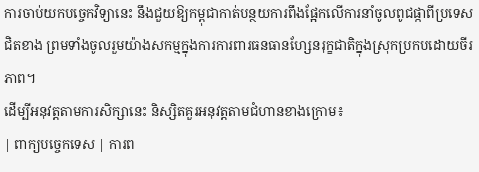ការចាប់យកបច្ចេកវិទ្យានេះ នឹងជួយឱ្យកម្ពុជាកាត់បន្ថយការពឹងផ្អែកលើការនាំចូលពូជផ្កាពីប្រទេសជិតខាង ព្រមទាំងចូលរួមយ៉ាងសកម្មក្នុងការការពារធនធានហ្សែនរុក្ខជាតិក្នុងស្រុកប្រកបដោយចីរភាព។
ដើម្បីអនុវត្តតាមការសិក្សានេះ និស្សិតគួរអនុវត្តតាមជំហានខាងក្រោម៖
| ពាក្យបច្ចេកទេស | ការព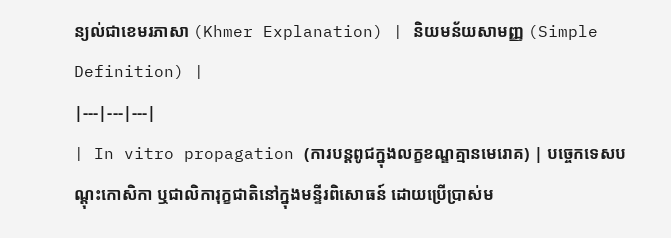ន្យល់ជាខេមរភាសា (Khmer Explanation) | និយមន័យសាមញ្ញ (Simple Definition) |
|---|---|---|
| In vitro propagation (ការបន្តពូជក្នុងលក្ខខណ្ឌគ្មានមេរោគ) | បច្ចេកទេសបណ្តុះកោសិកា ឬជាលិការុក្ខជាតិនៅក្នុងមន្ទីរពិសោធន៍ ដោយប្រើប្រាស់ម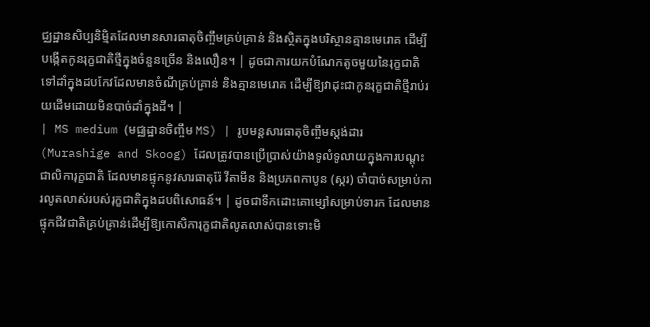ជ្ឈដ្ឋានសិប្បនិម្មិតដែលមានសារធាតុចិញ្ចឹមគ្រប់គ្រាន់ និងស្ថិតក្នុងបរិស្ថានគ្មានមេរោគ ដើម្បីបង្កើតកូនរុក្ខជាតិថ្មីក្នុងចំនួនច្រើន និងលឿន។ | ដូចជាការយកបំណែកតូចមួយនៃរុក្ខជាតិទៅដាំក្នុងដបកែវដែលមានចំណីគ្រប់គ្រាន់ និងគ្មានមេរោគ ដើម្បីឱ្យវាដុះជាកូនរុក្ខជាតិថ្មីរាប់រយដើមដោយមិនបាច់ដាំក្នុងដី។ |
| MS medium (មជ្ឈដ្ឋានចិញ្ចឹម MS) | រូបមន្តសារធាតុចិញ្ចឹមស្តង់ដារ (Murashige and Skoog) ដែលត្រូវបានប្រើប្រាស់យ៉ាងទូលំទូលាយក្នុងការបណ្តុះជាលិការុក្ខជាតិ ដែលមានផ្ទុកនូវសារធាតុរ៉ែ វីតាមីន និងប្រភពកាបូន (ស្ករ) ចាំបាច់សម្រាប់ការលូតលាស់របស់រុក្ខជាតិក្នុងដបពិសោធន៍។ | ដូចជាទឹកដោះគោម្សៅសម្រាប់ទារក ដែលមានផ្ទុកជីវជាតិគ្រប់គ្រាន់ដើម្បីឱ្យកោសិការុក្ខជាតិលូតលាស់បានទោះមិ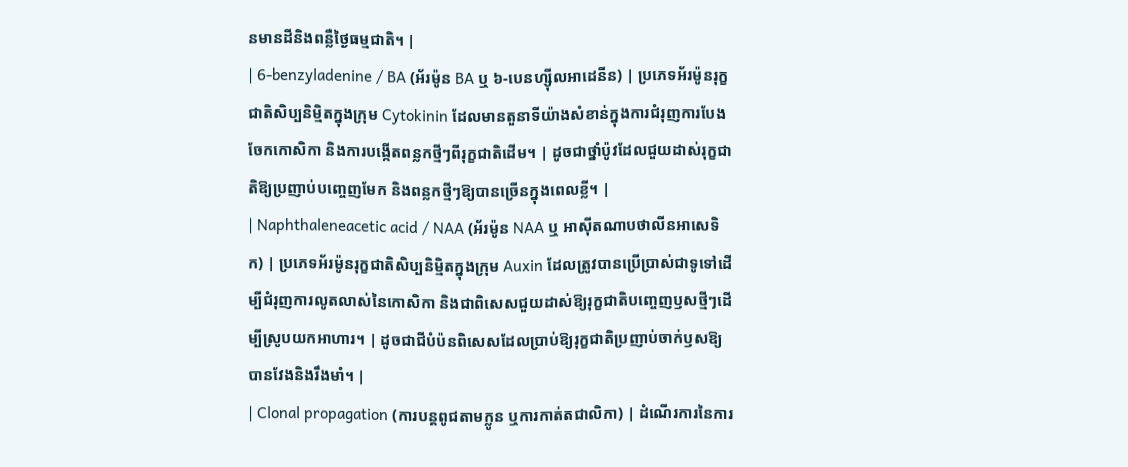នមានដីនិងពន្លឺថ្ងៃធម្មជាតិ។ |
| 6-benzyladenine / BA (អ័រម៉ូន BA ឬ ៦-បេនហ្ស៊ីលអាដេនីន) | ប្រភេទអ័រម៉ូនរុក្ខជាតិសិប្បនិម្មិតក្នុងក្រុម Cytokinin ដែលមានតួនាទីយ៉ាងសំខាន់ក្នុងការជំរុញការបែងចែកកោសិកា និងការបង្កើតពន្លកថ្មីៗពីរុក្ខជាតិដើម។ | ដូចជាថ្នាំប៉ូវដែលជួយដាស់រុក្ខជាតិឱ្យប្រញាប់បញ្ចេញមែក និងពន្លកថ្មីៗឱ្យបានច្រើនក្នុងពេលខ្លី។ |
| Naphthaleneacetic acid / NAA (អ័រម៉ូន NAA ឬ អាស៊ីតណាបថាលីនអាសេទិក) | ប្រភេទអ័រម៉ូនរុក្ខជាតិសិប្បនិម្មិតក្នុងក្រុម Auxin ដែលត្រូវបានប្រើប្រាស់ជាទូទៅដើម្បីជំរុញការលូតលាស់នៃកោសិកា និងជាពិសេសជួយដាស់ឱ្យរុក្ខជាតិបញ្ចេញឫសថ្មីៗដើម្បីស្រូបយកអាហារ។ | ដូចជាជីបំប៉នពិសេសដែលប្រាប់ឱ្យរុក្ខជាតិប្រញាប់ចាក់ឫសឱ្យបានវែងនិងរឹងមាំ។ |
| Clonal propagation (ការបន្តពូជតាមក្លូន ឬការកាត់តជាលិកា) | ដំណើរការនៃការ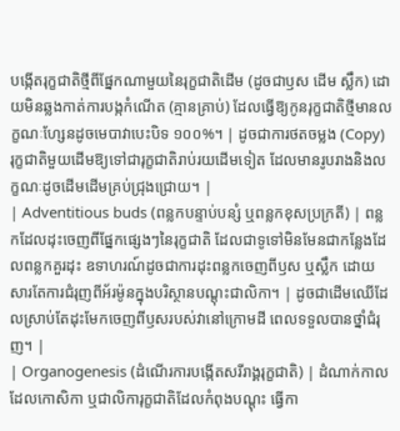បង្កើតរុក្ខជាតិថ្មីពីផ្នែកណាមួយនៃរុក្ខជាតិដើម (ដូចជាឫស ដើម ស្លឹក) ដោយមិនឆ្លងកាត់ការបង្កកំណើត (គ្មានគ្រាប់) ដែលធ្វើឱ្យកូនរុក្ខជាតិថ្មីមានលក្ខណៈហ្សែនដូចមេបាវាបេះបិទ ១០០%។ | ដូចជាការថតចម្លង (Copy) រុក្ខជាតិមួយដើមឱ្យទៅជារុក្ខជាតិរាប់រយដើមទៀត ដែលមានរូបរាងនិងលក្ខណៈដូចដើមដើមគ្រប់ជ្រុងជ្រោយ។ |
| Adventitious buds (ពន្លកបន្ទាប់បន្សំ ឬពន្លកខុសប្រក្រតី) | ពន្លកដែលដុះចេញពីផ្នែកផ្សេងៗនៃរុក្ខជាតិ ដែលជាទូទៅមិនមែនជាកន្លែងដែលពន្លកគួរដុះ ឧទាហរណ៍ដូចជាការដុះពន្លកចេញពីឫស ឬស្លឹក ដោយសារតែការជំរុញពីអ័រម៉ូនក្នុងបរិស្ថានបណ្តុះជាលិកា។ | ដូចជាដើមឈើដែលស្រាប់តែដុះមែកចេញពីឫសរបស់វានៅក្រោមដី ពេលទទួលបានថ្នាំជំរុញ។ |
| Organogenesis (ដំណើរការបង្កើតសរីរាង្គរុក្ខជាតិ) | ដំណាក់កាលដែលកោសិកា ឬជាលិការុក្ខជាតិដែលកំពុងបណ្តុះ ធ្វើកា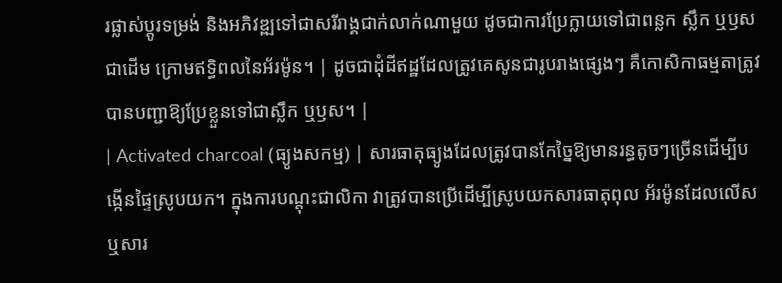រផ្លាស់ប្តូរទម្រង់ និងអភិវឌ្ឍទៅជាសរីរាង្គជាក់លាក់ណាមួយ ដូចជាការប្រែក្លាយទៅជាពន្លក ស្លឹក ឬឫស ជាដើម ក្រោមឥទ្ធិពលនៃអ័រម៉ូន។ | ដូចជាដុំដីឥដ្ឋដែលត្រូវគេសូនជារូបរាងផ្សេងៗ គឺកោសិកាធម្មតាត្រូវបានបញ្ជាឱ្យប្រែខ្លួនទៅជាស្លឹក ឬឫស។ |
| Activated charcoal (ធ្យូងសកម្ម) | សារធាតុធ្យូងដែលត្រូវបានកែច្នៃឱ្យមានរន្ធតូចៗច្រើនដើម្បីបង្កើនផ្ទៃស្រូបយក។ ក្នុងការបណ្តុះជាលិកា វាត្រូវបានប្រើដើម្បីស្រូបយកសារធាតុពុល អ័រម៉ូនដែលលើស ឬសារ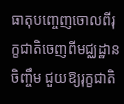ធាតុបញ្ចេញចោលពីរុក្ខជាតិចេញពីមជ្ឈដ្ឋានចិញ្ចឹម ជួយឱ្យរុក្ខជាតិ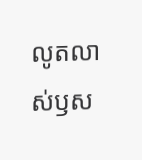លូតលាស់ឫស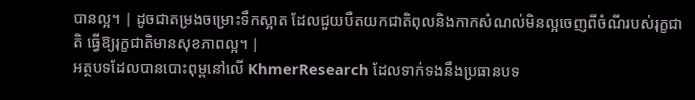បានល្អ។ | ដូចជាតម្រងចម្រោះទឹកស្អាត ដែលជួយបឺតយកជាតិពុលនិងកាកសំណល់មិនល្អចេញពីចំណីរបស់រុក្ខជាតិ ធ្វើឱ្យរុក្ខជាតិមានសុខភាពល្អ។ |
អត្ថបទដែលបានបោះពុម្ពនៅលើ KhmerResearch ដែលទាក់ទងនឹងប្រធានបទ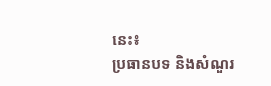នេះ៖
ប្រធានបទ និងសំណួរ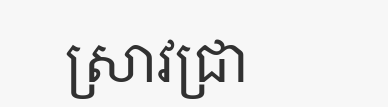ស្រាវជ្រា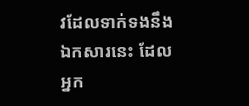វដែលទាក់ទងនឹងឯកសារនេះ ដែលអ្នក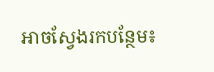អាចស្វែងរកបន្ថែម៖